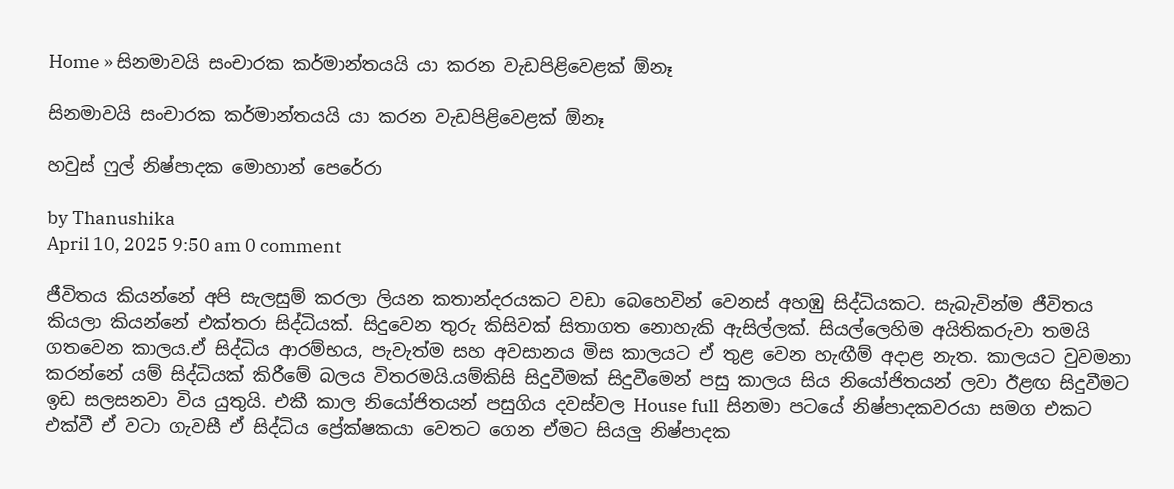Home » සිනමාවයි සංචාරක කර්මාන්තයයි යා කරන වැඩපිළිවෙළක් ඕනෑ

සිනමාවයි සංචාරක කර්මාන්තයයි යා කරන වැඩපිළිවෙළක් ඕනෑ

හවුස් ෆුල් නිෂ්පාදක මොහාන් පෙරේරා

by Thanushika
April 10, 2025 9:50 am 0 comment

ජීවිතය කියන්නේ අපි සැලසුම් කරලා ලියන කතාන්දරයකට වඩා බෙහෙවින් වෙනස් අහඹු සිද්ධියකට. සැබැවින්ම ජීවිතය කියලා කියන්නේ එක්තරා සිද්ධියක්. සිදුවෙන තුරු කිසිවක් සිතාගත නොහැකි ඇසිල්ලක්. සියල්ලෙහිම අයිතිකරුවා තමයි ගතවෙන කාලය.ඒ සිද්ධිය ආරම්භය, පැවැත්ම සහ අවසානය මිස කාලයට ඒ තුළ වෙන හැඟීම් අදාළ නැත. කාලයට වුවමනා කරන්නේ යම් සිද්ධියක් කිරීමේ බලය විතරමයි.යම්කිසි සිදුවීමක් සිදුවීමෙන් පසු කාලය සිය නියෝජිතයන් ලවා ඊළඟ සිදුවීමට ඉඩ සලසනවා විය යුතුයි. එකී කාල නියෝජිතයන් පසුගිය දවස්වල House full  සිනමා පටයේ නිෂ්පාදකවරයා සමග එකට එක්වී ඒ වටා ගැවසී ඒ සිද්ධිය ප්‍රේක්ෂකයා වෙතට ගෙන ඒමට සියලු නිෂ්පාදක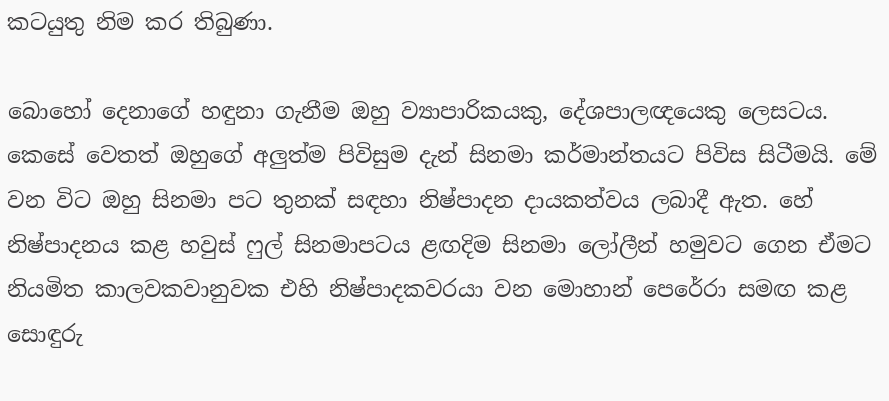කටයුතු නිම කර තිබුණා.

බොහෝ දෙනාගේ හඳුනා ගැනීම ඔහු ව්‍යාපාරිකයකු, දේශපාලඥයෙකු ලෙසටය. කෙසේ වෙතත් ඔහුගේ අලුත්ම පිවිසුම දැන් සිනමා කර්මාන්තයට පිවිස සිටීමයි. මේ වන විට ඔහු සිනමා පට තුනක් සඳහා නිෂ්පාදන දායකත්වය ලබාදී ඇත. හේ නිෂ්පාදනය කළ හවුස් ෆුල් සිනමාපටය ළඟදිම සිනමා ලෝලීන් හමුවට ගෙන ඒමට නියමිත කාලවකවානුවක එහි නිෂ්පාදකවරයා වන මොහාන් පෙරේරා සමඟ කළ සොඳුරු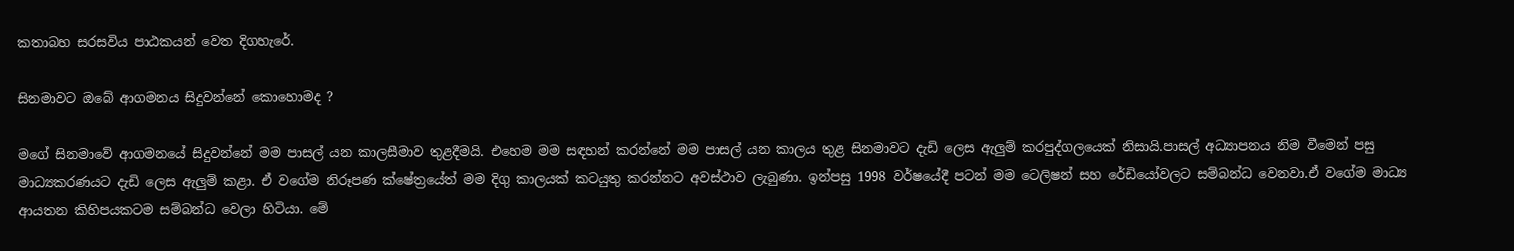කතාබහ සරසවිය පාඨකයන් වෙත දිගහැරේ.

සිනමාවට ඔබේ ආගමනය සිදුවන්නේ කොහොමද ?

මගේ සිනමාවේ ආගමනයේ සිදුවන්නේ මම පාසල් යන කාලසීමාව තුළදීමයි. එහෙම මම සඳහන් කරන්නේ මම පාසල් යන කාලය තුළ සිනමාවට දැඩි ලෙස ඇලුම් කරපුද්ගලයෙක් නිසායි.පාසල් අධ්‍යාපනය නිම වීමෙන් පසු මාධ්‍යකරණයට දැඩි ලෙස ඇලුම් කළා. ඒ වගේම නිරූපණ ක්ෂේත්‍රයේත් මම දිගු කාලයක් කටයුතු කරන්නට අවස්ථාව ලැබුණා. ඉන්පසු 1998 වර්ෂයේදී පටන් මම ටෙලිෂන් සහ රේඩියෝවලට සම්බන්ධ වෙනවා.ඒ වගේම මාධ්‍ය ආයතන කිහිපයකටම සම්බන්ධ වෙලා හිටියා. මේ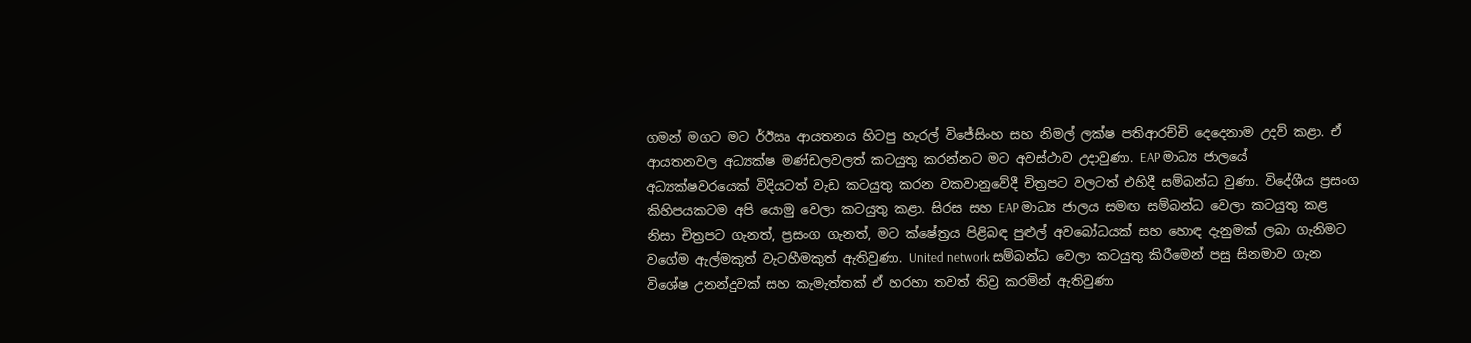ගමන් මගට මට ර්ඊඍ ආයතනය හිටපු හැරල් විජේසිංහ සහ නිමල් ලක්ෂ පතිආරච්චි දෙදෙනාම උදව් කළා. ඒ ආයතනවල අධ්‍යක්ෂ මණ්ඩලවලත් කටයුතු කරන්නට මට අවස්ථාව උදාවුණා. EAP මාධ්‍ය ජාලයේ අධ්‍යක්ෂවරයෙක් විදියටත් වැඩ කටයුතු කරන වකවානුවේදී චිත්‍රපට වලටත් එහිදී සම්බන්ධ වුණා. විදේශීය ප්‍රසංග කිහිපයකටම අපි යොමු වෙලා කටයුතු කළා. සිරස සහ EAP මාධ්‍ය ජාලය සමඟ සම්බන්ධ වෙලා කටයුතු කළ නිසා චිත්‍රපට ගැනත්, ප්‍රසංග ගැනත්, මට ක්ෂේත්‍රය පිළිබඳ පුළුල් අවබෝධයක් සහ හොඳ දැනුමක් ලබා ගැනිමට වගේම ඇල්මකුත් වැටහීමකුත් ඇතිවුණා. United network සම්බන්ධ වෙලා කටයුතු කිරීමෙන් පසු සිනමාව ගැන විශේෂ උනන්දුවක් සහ කැමැත්තක් ඒ හරහා තවත් තිව්‍ර කරමින් ඇතිවුණා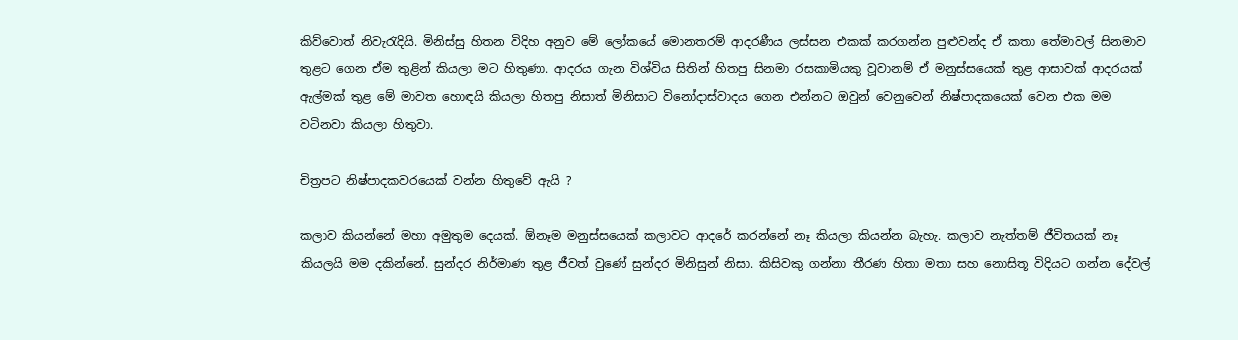කිව්වොත් නිවැරැදියි. මිනිස්සු හිතන විදිහ අනුව මේ ලෝකයේ මොනතරම් ආදරණීය ලස්සන එකක් කරගන්න පුළුවන්ද ඒ කතා තේමාවල් සිනමාව තුළට ගෙන ඒම තුළින් කියලා මට හිතුණා. ආදරය ගැන විශ්විය සිතින් හිතපු සිනමා රසකාමියකු වූවානම් ඒ මනුස්සයෙක් තුළ ආසාවක් ආදරයක් ඇල්මක් තුළ මේ මාවත හොඳයි කියලා හිතපු නිසාත් මිනිසාට විනෝදාස්වාදය ගෙන එන්නට ඔවුන් වෙනුවෙන් නිෂ්පාදකයෙක් වෙන එක මම වටිනවා කියලා හිතුවා.

චිත්‍රපට නිෂ්පාදකවරයෙක් වන්න හිතුවේ ඇයි ?

කලාව කියන්නේ මහා අමුතුම දෙයක්. ඕනෑම මනුස්සයෙක් කලාවට ආදරේ කරන්නේ නෑ කියලා කියන්න බැහැ. කලාව නැත්තම් ජීවිතයක් නෑ කියලයි මම දකින්නේ. සුන්දර නිර්මාණ තුළ ජීවත් වුණේ සුන්දර මිනිසුන් නිසා. කිසිවකු ගන්නා තීරණ හිතා මතා සහ නොසිතූ විදියට ගන්න දේවල්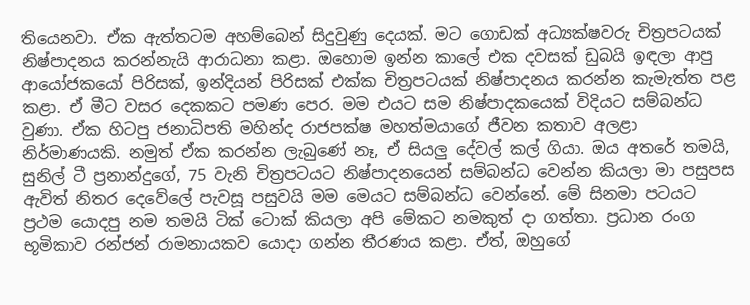තියෙනවා. ඒක ඇත්තටම අහම්බෙන් සිදුවුණු දෙයක්. මට ගොඩක් අධ්‍යක්ෂවරු චිත්‍රපටයක් නිෂ්පාදනය කරන්නැයි ආරාධනා කළා. ඔහොම ඉන්න කාලේ එක දවසක් ඩුබයි ඉඳලා ආපු ආයෝජකයෝ පිරිසක්, ඉන්දියන් පිරිසක් එක්ක චිත්‍රපටයක් නිෂ්පාදනය කරන්න කැමැත්ත පළ කළා. ඒ මීට වසර දෙකකට පමණ පෙර. මම එයට සම නිෂ්පාදකයෙක් විදියට සම්බන්ධ වුණා. ඒක හිටපු ජනාධිපති මහින්ද රාජපක්ෂ මහත්මයාගේ ජීවන කතාව අලළා නිර්මාණයකි. නමුත් ඒක කරන්න ලැබුණේ නෑ, ඒ සියලු දේවල් කල් ගියා. ඔය අතරේ තමයි, සුනිල් ටී ප්‍රනාන්දුගේ, 75 වැනි චිත්‍රපටයට නිෂ්පාදනයෙන් සම්බන්ධ වෙන්න කියලා මා පසුපස ඇවිත් නිතර දෙවේලේ පැවසූ පසුවයි මම මෙයට සම්බන්ධ වෙන්නේ. මේ සිනමා පටයට ප්‍රථම යොදපු නම තමයි ටික් ටොක් කියලා අපි මේකට නමකුත් දා ගත්තා. ප්‍රධාන රංග භූමිකාව රන්ජන් රාමනායකව යොදා ගන්න තීරණය කළා. ඒත්, ඔහුගේ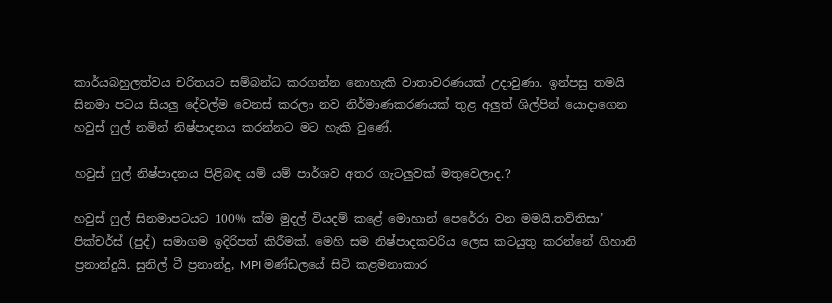කාර්යබහුලත්වය චරිතයට සම්බන්ධ කරගන්න නොහැකි වාතාවරණයක් උදාවුණා. ඉන්පසු තමයි සිනමා පටය සියලු දේවල්ම වෙනස් කරලා නව නිර්මාණකරණයක් තුළ අලුත් ශිල්පින් යොදාගෙන හවුස් ෆුල් නමින් නිෂ්පාදනය කරන්නට මට හැකි වුණේ.

හවුස් ෆුල් නිෂ්පාදනය පිළිබඳ යම් යම් පාර්ශව අතර ගැටලුවක් මතුවෙලාද.?

හවුස් ෆුල් සිනමාපටයට 100% ක්ම මුදල් වියදම් කළේ මොහාන් පෙරේරා වන මමයි.තව්තිසා’ පික්චර්ස් (පුද්) සමාගම ඉදිරිපත් කිරීමක්. මෙහි සම නිෂ්පාදකවරිය ලෙස කටයුතු කරන්නේ ගිහානි ප්‍රනාන්දුයි. සුනිල් ටී ප්‍රනාන්දු, MPI මණ්ඩලයේ සිටි කළමනාකාර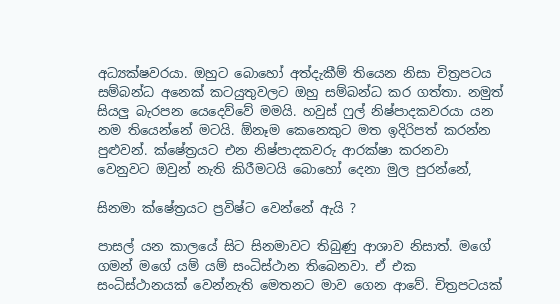අධ්‍යක්ෂවරයා. ඔහුට බොහෝ අත්දැකීම් තියෙන නිසා චිත්‍රපටය සම්බන්ධ අනෙක් කටයුතුවලට ඔහු සම්බන්ධ කර ගත්තා. නමුත් සියලු බැරපන යෙදෙව්වේ මමයි. හවුස් ෆුල් නිෂ්පාදකවරයා යන නම තියෙන්නේ මටයි. ඕනෑම කෙනෙකුට මත ඉදිරිපත් කරන්න පුළුවන්. ක්ෂේත්‍රයට එන නිෂ්පාදකවරු ආරක්ෂා කරනවා වෙනුවට ඔවුන් නැති කිරීමටයි බොහෝ දෙනා මුල පුරන්නේ,

සිනමා ක්ෂේත්‍රයට ප්‍රවිෂ්ට වෙන්නේ ඇයි ?

පාසල් යන කාලයේ සිට සිනමාවට තිබුණු ආශාව නිසාත්. මගේ ගමන් මගේ යම් යම් සංධිස්ථාන තිබෙනවා. ඒ එක සංධිස්ථානයක් වෙන්නැති මෙතනට මාව ගෙන ආවේ. චිත්‍රපටයක්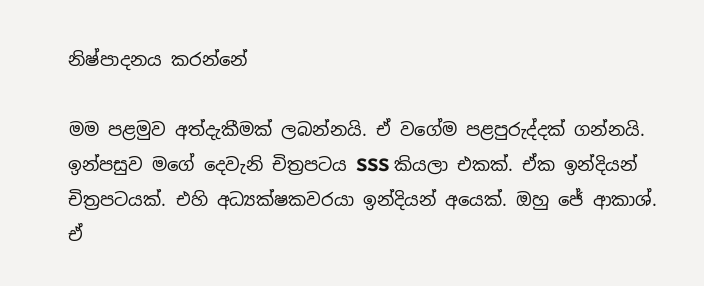නිෂ්පාදනය කරන්නේ

මම පළමුව අත්දැකීමක් ලබන්නයි. ඒ වගේම පළපුරුද්දක් ගන්නයි. ඉන්පසුව මගේ දෙවැනි චිත්‍රපටය SSS කියලා එකක්. ඒක ඉන්දියන් චිත්‍රපටයක්. එහි අධ්‍යක්ෂකවරයා ඉන්දියන් අයෙක්. ඔහු ජේ ආකාශ්. ඒ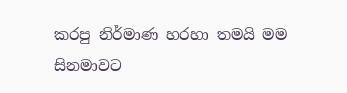කරපු නිර්මාණ හරහා තමයි මම සිනමාවට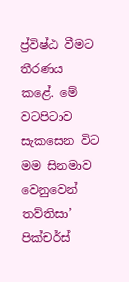ප්‍ර්විෂ්ඨ වීමට තීරණය කළේ. මේ වටපිටාව සැකසෙන විට මම සිනමාව වෙනුවෙන් තව්තිසා’ පික්චර්ස්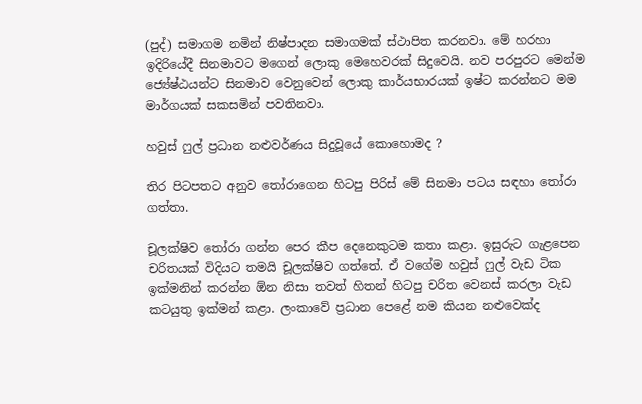(පුද්) සමාගම නමින් නිෂ්පාදන සමාගමක් ස්ථාපිත කරනවා. මේ හරහා ඉදිරියේදී සිනමාවට මගෙන් ලොකු මෙහෙවරක් සිදුවෙයි. නව පරපුරට මෙන්ම ජ්‍යේෂ්ඨයන්ට සිනමාව වෙනුවෙන් ලොකු කාර්යභාරයක් ඉෂ්ට කරන්නට මම මාර්ගයක් සකසමින් පවතිනවා.

හවුස් ෆුල් ප්‍රධාන නළුවර්ණය සිදුවූයේ කොහොමද ?

තිර පිටපතට අනුව තෝරාගෙන හිටපු පිරිස් මේ සිනමා පටය සඳහා තෝරා ගත්තා.

චූලක්ෂිව තෝරා ගන්න පෙර කීප දෙනෙකුටම කතා කළා. ඉසුරුට ගැළපෙන චරිතයක් විදියට තමයි චූලක්ෂිව ගත්තේ. ඒ වගේම හවුස් ෆුල් වැඩ ටික ඉක්මනින් කරන්න ඕන නිසා තවත් හිතන් හිටපු චරිත වෙනස් කරලා වැඩ කටයුතු ඉක්මන් කළා. ලංකාවේ ප්‍රධාන පෙළේ නම කියන නළුවෙක්ද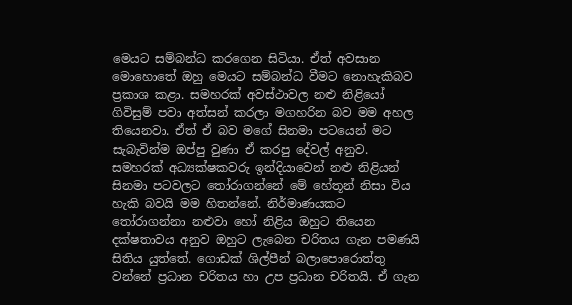මෙයට සම්බන්ධ කරගෙන සිටියා. ඒත් අවසාන මොහොතේ ඔහු මෙයට සම්බන්ධ වීමට නොහැකිබව ප්‍රකාශ කළා. සමහරක් අවස්ථාවල නළු නිළියෝ ගිවිසුම් පවා අත්සන් කරලා මගහරින බව මම අහල තියෙනවා. ඒත් ඒ බව මගේ සිනමා පටයෙන් මට සැබැවින්ම ඔප්පු වුණා ඒ කරපු දේවල් අනුව. සමහරක් අධ්‍යක්ෂකවරු ඉන්දියාවෙන් නළු නිළියන් සිනමා පටවලට තෝරාගන්නේ මේ හේතූන් නිසා විය හැකි බවයි මම හිතන්නේ. නිර්මාණයකට තෝරාගන්නා නළුවා හෝ නිළිය ඔහුට තියෙන දක්ෂතාවය අනුව ඔහුට ලැබෙන චරිතය ගැන පමණයි සිතිය යුත්තේ. ගොඩක් ශිල්පීන් බලාපොරොත්තු වන්නේ ප්‍රධාන චරිතය හා උප ප්‍රධාන චරිතයි. ඒ ගැන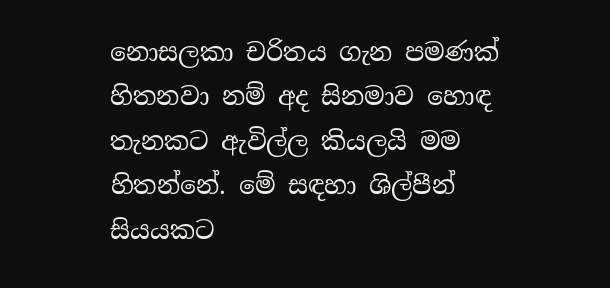නොසලකා චරිතය ගැන පමණක් හිතනවා නම් අද සිනමාව හොඳ තැනකට ඇවිල්ල කියලයි මම හිතන්නේ. මේ සඳහා ශිල්පීන් සියයකට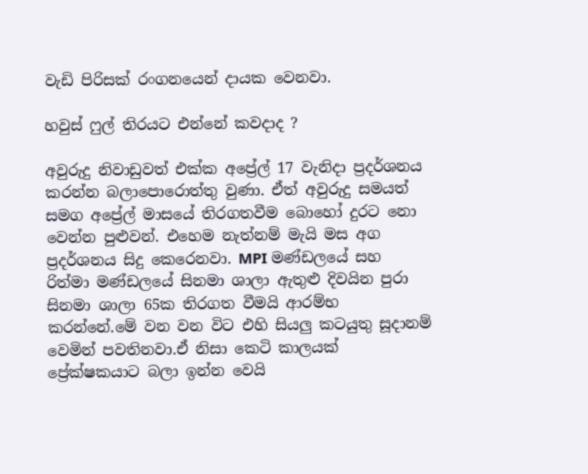වැඩි පිරිසක් රංගනයෙන් දායක වෙනවා.

හවුස් ෆුල් තිරයට එන්නේ කවදාද ?

අවුරුදු නිවාඩුවත් එක්ක අප්‍රේල් 17 වැනිදා ප්‍රදර්ශනය කරන්න බලාපොරොත්තු වුණා. ඒත් අවුරුදු සමයත් සමග අප්‍රේල් මාසයේ තිරගතවීම බොහෝ දුරට නො වෙන්න පුළුවන්. එහෙම නැත්නම් මැයි මස අග ප්‍රදර්ශනය සිදු කෙරෙනවා. MPI මණ්ඩලයේ සහ රිත්මා මණ්ඩලයේ සිනමා ශාලා ඇතුළු දිවයින පුරා සිනමා ශාලා 65ක තිරගත වීමයි ආරම්භ කරන්නේ.මේ වන වන විට එහි සියලු කටයුතු සූදානම් වෙමින් පවතිනවා.ඒ නිසා කෙටි කාලයක් ප්‍රේක්ෂකයාට බලා ඉන්න වෙයි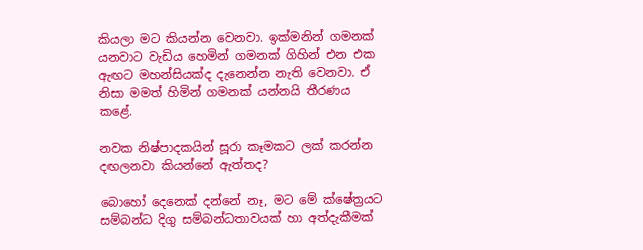කියලා මට කියන්න වෙනවා. ඉක්මනින් ගමනක් යනවාට වැඩිය හෙමින් ගමනක් ගිහින් එන එක ඇඟට මහන්සියක්ද දැනෙන්න නැති වෙනවා. ඒ නිසා මමත් හිමින් ගමනක් යන්නයි තීරණය කළේ.

නවක නිෂ්පාදකයින් සූරා කෑමකට ලක් කරන්න දඟලනවා කියන්නේ ඇත්තද?

බොහෝ දෙනෙක් දන්නේ නෑ, මට මේ ක්ෂේත්‍රයට සම්බන්ධ දිගු සම්බන්ධතාවයක් හා අත්දැකීමක්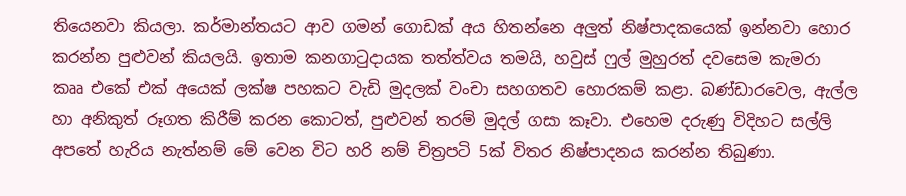තියෙනවා කියලා. කර්මාන්තයට ආව ගමන් ගොඩක් අය හිතන්නෙ අලුත් නිෂ්පාදකයෙක් ඉන්නවා හොර කරන්න පුළුවන් කියලයි. ඉතාම කනගාටුදායක තත්ත්වය තමයි, හවුස් ෆුල් මුහුරත් දවසෙම කැමරා කෲ එකේ එක් අයෙක් ලක්ෂ පහකට වැඩි මුදලක් වංචා සහගතව හොරකම් කළා. බණ්ඩාරවෙල, ඇල්ල හා අනිකුත් රූගත කිරීම් කරන කොටත්, පුළුවන් තරම් මුදල් ගසා කෑවා. එහෙම දරුණු විදිහට සල්ලි අපතේ හැරිය නැත්නම් මේ වෙන විට හරි නම් චිත්‍රපටි 5ක් විතර නිෂ්පාදනය කරන්න තිබුණා.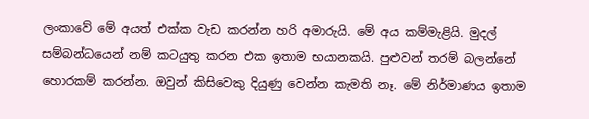ලංකාවේ මේ අයත් එක්ක වැඩ කරන්න හරි අමාරුයි. මේ අය කම්මැළියි. මුදල් සම්බන්ධයෙන් නම් කටයුතු කරන එක ඉතාම භයානකයි. පුළුවන් තරම් බලන්නේ හොරකම් කරන්න. ඔවුන් කිසිවෙකු දියුණු වෙන්න කැමති නෑ. මේ නිර්මාණය ඉතාම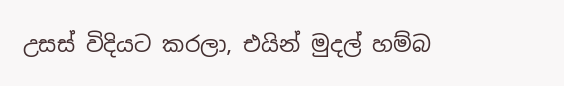උසස් විදියට කරලා, එයින් මුදල් හම්බ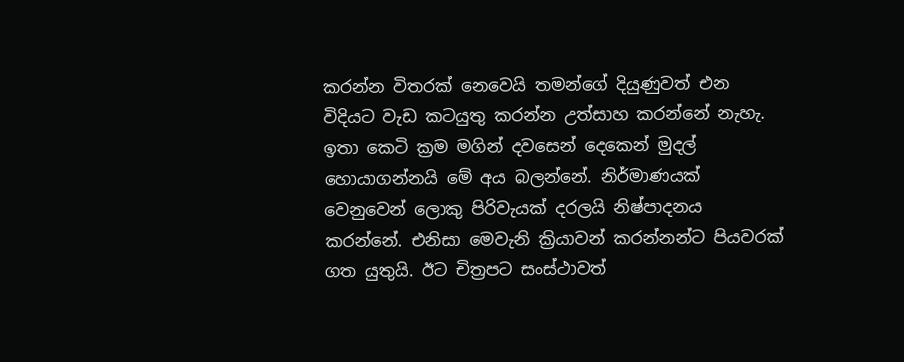කරන්න විතරක් නෙවෙයි තමන්ගේ දියුණුවත් එන විදියට වැඩ කටයුතු කරන්න උත්සාහ කරන්නේ නැහැ. ඉතා කෙටි ක්‍රම මගින් දවසෙන් දෙකෙන් මුදල් හොයාගන්නයි මේ අය බලන්නේ. නිර්මාණයක් වෙනුවෙන් ලොකු පිරිවැයක් දරලයි නිෂ්පාදනය කරන්නේ. එනිසා මෙවැනි ක්‍රියාවන් කරන්නන්ට පියවරක් ගත යුතුයි. ඊට චිත්‍රපට සංස්ථාවත්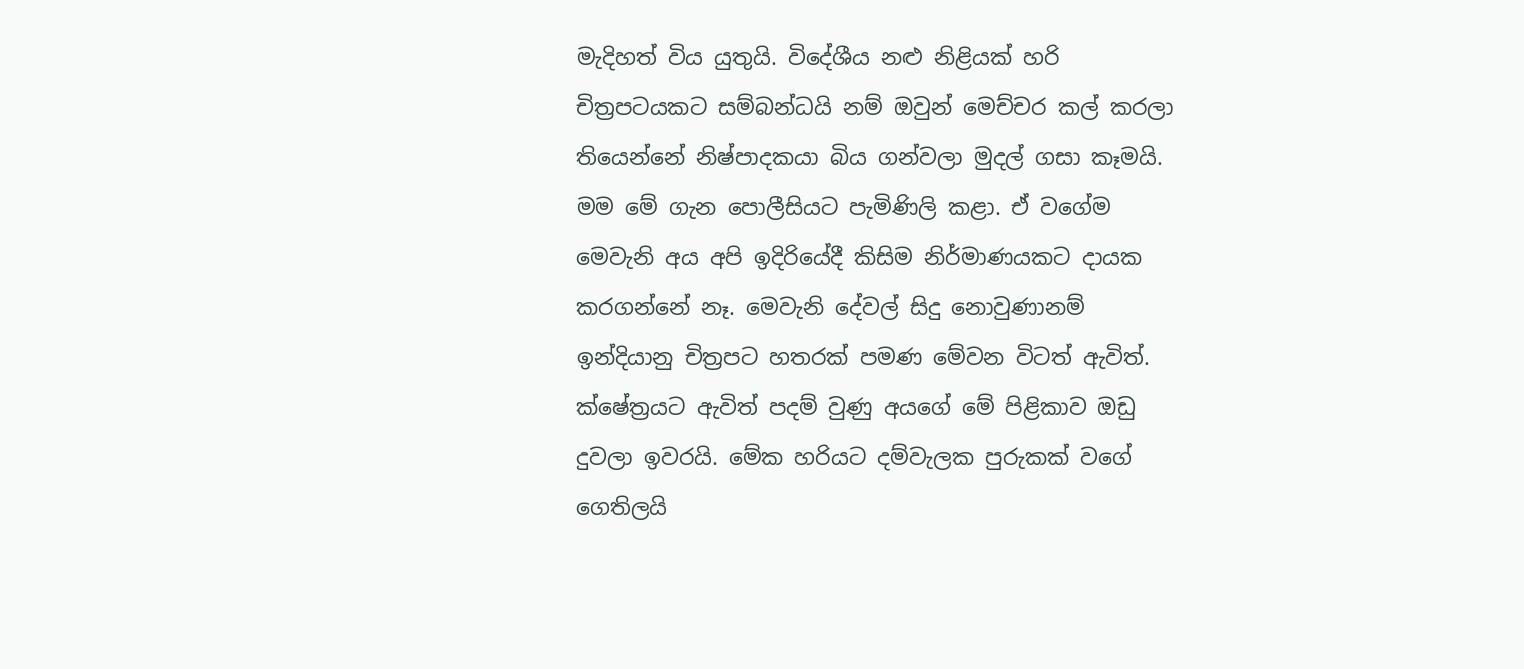මැදිහත් විය යුතුයි. විදේශීය නළු නිළියක් හරි චිත්‍රපටයකට සම්බන්ධයි නම් ඔවුන් මෙච්චර කල් කරලා තියෙන්නේ නිෂ්පාදකයා බිය ගන්වලා මුදල් ගසා කෑමයි. මම මේ ගැන පොලීසියට පැමිණිලි කළා. ඒ වගේම මෙවැනි අය අපි ඉදිරියේදී කිසිම නිර්මාණයකට දායක කරගන්නේ නෑ. මෙවැනි දේවල් සිදු නොවුණානම් ඉන්දියානු චිත්‍රපට හතරක් පමණ මේවන විටත් ඇවිත්. ක්ෂේත්‍රයට ඇවිත් පදම් වුණු අයගේ මේ පිළිකාව ඔඩු දුවලා ඉවරයි. මේක හරියට දම්වැලක පුරුකක් වගේ ගෙතිලයි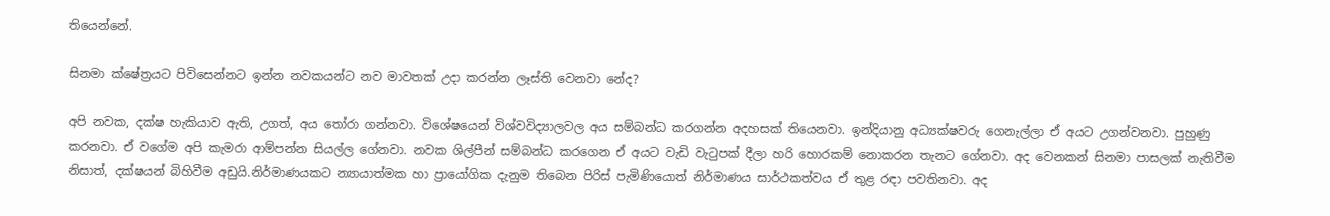තියෙන්නේ.

සිනමා ක්ෂේත්‍රයට පිවිසෙන්නට ඉන්න නවකයන්ට නව මාවතක් උදා කරන්න ලෑස්ති වෙනවා නේද?

අපි නවක, දක්ෂ හැකියාව ඇති, උගත්, අය තෝරා ගන්නවා. විශේෂයෙන් විශ්වවිද්‍යාලවල අය සම්බන්ධ කරගන්න අදහසක් තියෙනවා. ඉන්දියානු අධ්‍යක්ෂවරු ගෙනැල්ලා ඒ අයට උගන්වනවා. පුහුණු කරනවා. ඒ වගේම අපි කැමරා ආම්පන්න සියල්ල ගේනවා. නවක ශිල්පීන් සම්බන්ධ කරගෙන ඒ අයට වැඩි වැටුපක් දීලා හරි හොරකම් නොකරන තැනට ගේනවා. අද වෙනකන් සිනමා පාසලක් නැතිවීම නිසාත්, දක්ෂයන් බිහිවීම අඩුයි.නිර්මාණයකට න්‍යායාත්මක හා ප්‍රායෝගික දැනුම තිබෙන පිරිස් පැමිණියොත් නිර්මාණය සාර්ථකත්වය ඒ තුළ රඳා පවතිනවා. අද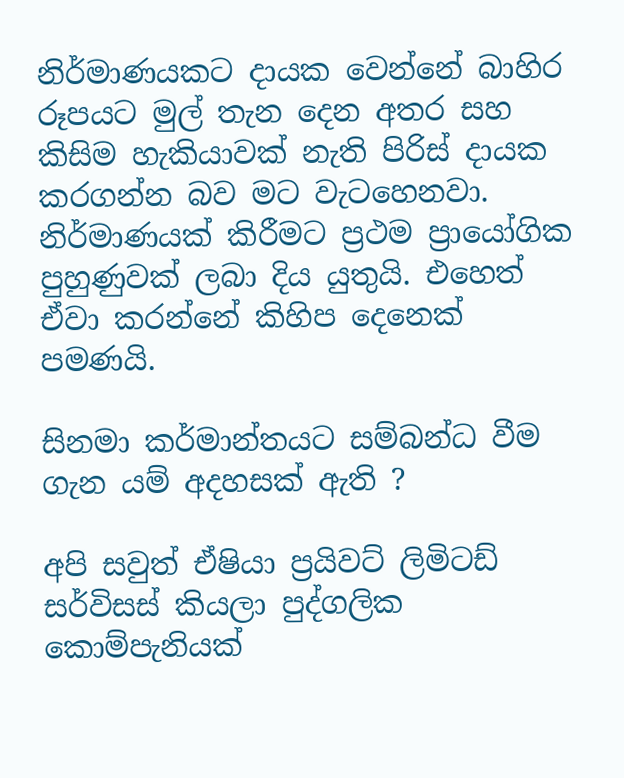නිර්මාණයකට දායක වෙන්නේ බාහිර රූපයට මුල් තැන දෙන අතර සහ කිසිම හැකියාවක් නැති පිරිස් දායක කරගන්න බව මට වැටහෙනවා. නිර්මාණයක් කිරීමට ප්‍රථම ප්‍රායෝගික පුහුණුවක් ලබා දිය යුතුයි. එහෙත් ඒවා කරන්නේ කිහිප දෙනෙක් පමණයි.

සිනමා කර්මාන්තයට සම්බන්ධ වීම ගැන යම් අදහසක් ඇති ?

අපි සවුත් ඒෂියා ප්‍රයිවට් ලිමිටඩ් සර්විසස් කියලා පුද්ගලික කොම්පැනියක්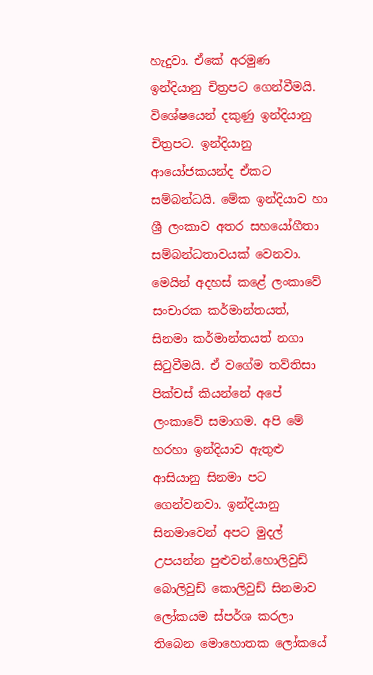හැදුවා. ඒකේ අරමුණ ඉන්දියානු චිත්‍රපට ගෙන්වීමයි. විශේෂයෙන් දකුණු ඉන්දියානු චිත්‍රපට. ඉන්දියානු ආයෝජකයන්ද ඒකට සම්බන්ධයි. මේක ඉන්දියාව හා ශ්‍රී ලංකාව අතර සහයෝගීතා සම්බන්ධතාවයක් වෙනවා. මෙයින් අදහස් කළේ ලංකාවේ සංචාරක කර්මාන්තයත්, සිනමා කර්මාන්තයත් නගා සිටුවීමයි. ඒ වගේම තව්තිසා පික්චස් කියන්නේ අපේ ලංකාවේ සමාගම. අපි මේ හරහා ඉන්දියාව ඇතුළු ආසියානු සිනමා පට ගෙන්වනවා. ඉන්දියානු සිනමාවෙන් අපට මුදල් උපයන්න පුළුවන්.හොලිවුඩ් බොලිවුඩ් කොලිවුඩ් සිනමාව ලෝකයම ස්පර්ශ කරලා තිබෙන මොහොතක ලෝකයේ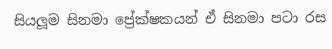සියලූම සිනමා ප්‍රේක්ෂකයන් ඒ සිනමා පටා රස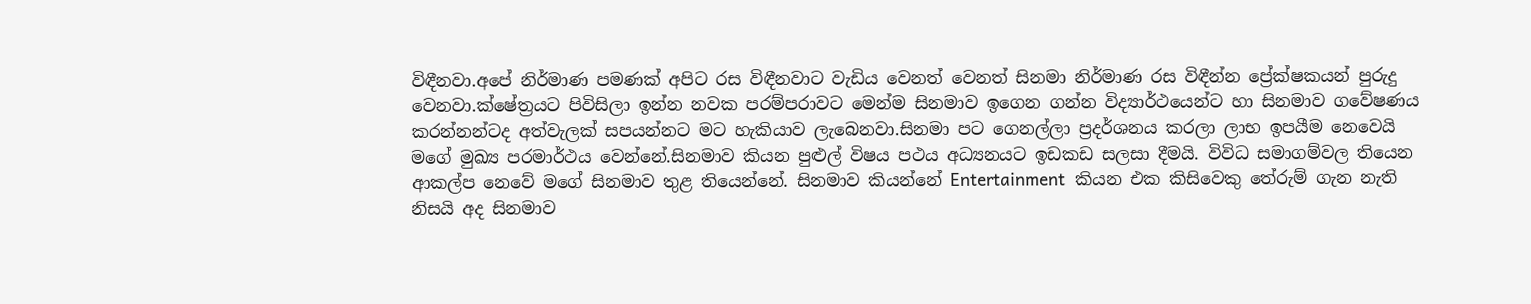විඳීනවා.අපේ නිර්මාණ පමණක් අපිට රස විඳීනවාට වැඩිය වෙනත් වෙනත් සිනමා නිර්මාණ රස විඳීන්න ප්‍රේක්ෂකයන් පුරුදු වෙනවා.ක්ෂේත්‍රයට පිවිසිලා ඉන්න නවක පරම්පරාවට මෙන්ම සිනමාව ඉගෙන ගන්න විද්‍යාර්ථයෙන්ට හා සිනමාව ගවේෂණය කරන්නන්ටද අත්වැලක් සපයන්නට මට හැකියාව ලැබෙනවා.සිනමා පට ගෙනල්ලා ප්‍රදර්ශනය කරලා ලාභ ඉපයීම නෙවෙයි මගේ මුඛ්‍ය පරමාර්ථය වෙන්නේ.සිනමාව කියන පුළුල් විෂය පථය අධ්‍යනයට ඉඩකඩ සලසා දීමයි. විවිධ සමාගම්වල තියෙන ආකල්ප නෙවේ මගේ සිනමාව තුළ තියෙන්නේ. සිනමාව කියන්නේ Entertainment  කියන එක කිසිවෙකු තේරුම් ගැන නැති නිසයි අද සිනමාව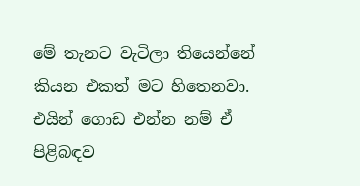මේ තැනට වැටිලා තියෙන්නේ කියන එකත් මට හිතෙනවා. එයින් ගොඩ එන්න නම් ඒ පිළිබඳව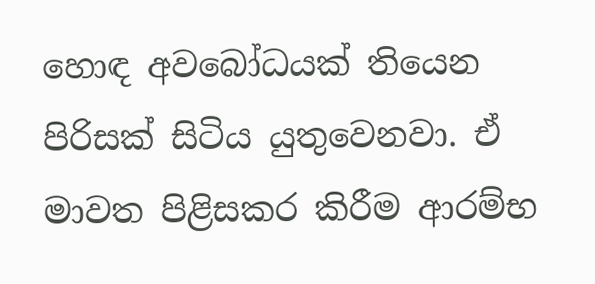හොඳ අවබෝධයක් තියෙන පිරිසක් සිටිය යුතුවෙනවා. ඒ මාවත පිළිසකර කිරීම ආරම්භ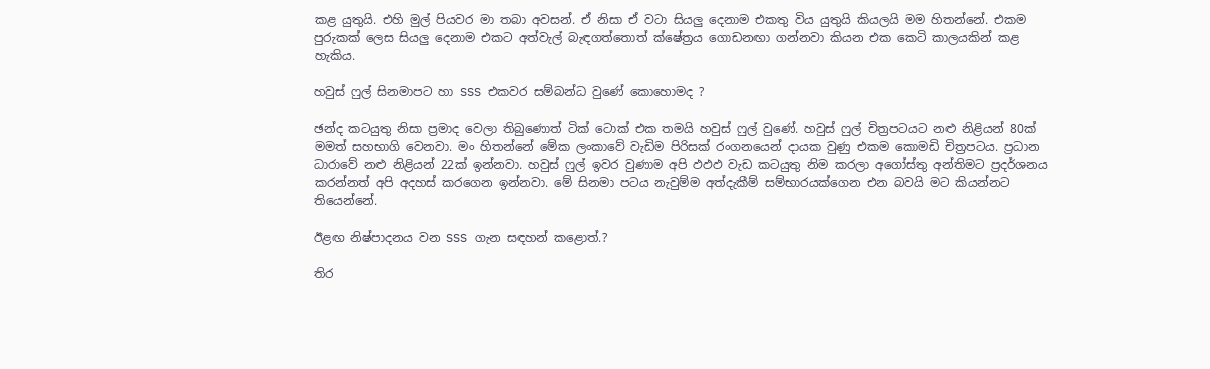කළ යුතුයි. එහි මුල් පියවර මා තබා අවසන්. ඒ නිසා ඒ වටා සියලු දෙනාම එකතු විය යුතුයි කියලයි මම හිතන්නේ. එකම පුරුකක් ලෙස සියලු දෙනාම එකට අත්වැල් බැඳගත්තොත් ක්ෂේත්‍රය ගොඩනඟා ගන්නවා කියන එක කෙටි කාලයකින් කළ හැකිය.

හවුස් ෆුල් සිනමාපට හා SSS එකවර සම්බන්ධ වුණේ කොහොමද ?

ඡන්ද කටයුතු නිසා ප්‍රමාද වෙලා තිබුණොත් ටික් ටොක් එක තමයි හවුස් ෆුල් වුණේ. හවුස් ෆුල් චිත්‍රපටයට නළු නිළියන් 80ක් මමත් සහභාගි වෙනවා. මං හිතන්නේ මේක ලංකාවේ වැඩිම පිරිසක් රංගනයෙන් දායක වුණු එකම කොමඩි චිත්‍රපටය. ප්‍රධාන ධාරාවේ නළු නිළියන් 22ක් ඉන්නවා. හවුස් ෆුල් ඉවර වුණාම අපි ඵඵඵ වැඩ කටයුතු නිම කරලා අගෝස්තු අන්තිමට ප්‍රදර්ශනය කරන්නත් අපි අදහස් කරගෙන ඉන්නවා. මේ සිනමා පටය නැවුම්ම අත්දැකීම් සම්භාරයක්ගෙන එන බවයි මට කියන්නට තියෙන්නේ.

ඊළඟ නිෂ්පාදනය වන SSS ගැන සඳහන් කළොත්.?

තිර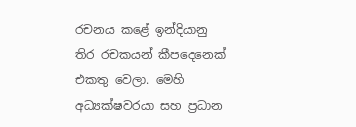රචනය කළේ ඉන්දියානු තිර රචකයන් කීපදෙනෙක් එකතු වෙලා. මෙහි අධ්‍යක්ෂවරයා සහ ප්‍රධාන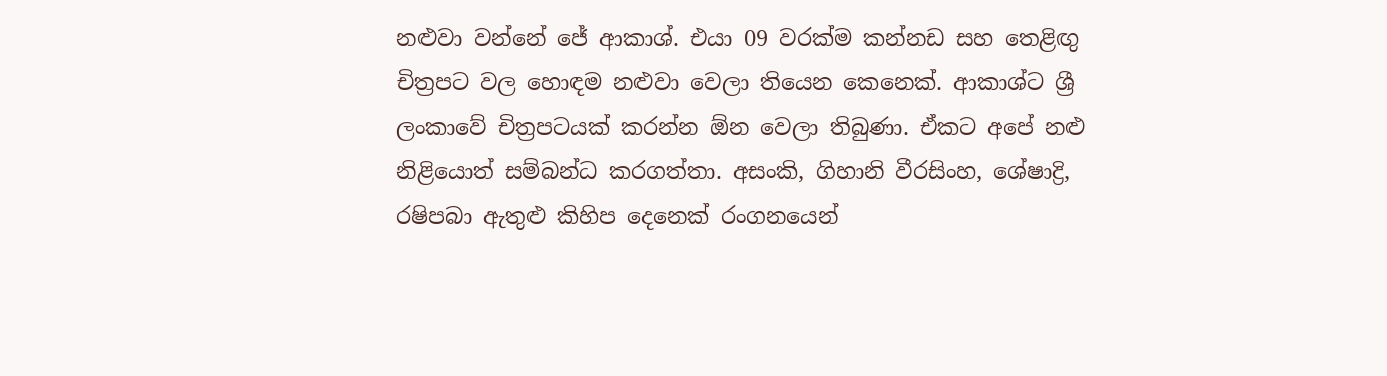නළුවා වන්නේ ජේ ආකාශ්. එයා 09 වරක්ම කන්නඩ සහ තෙළිඟු චිත්‍රපට වල හොඳම නළුවා වෙලා තියෙන කෙනෙක්. ආකාශ්ට ශ්‍රී ලංකාවේ චිත්‍රපටයක් කරන්න ඕන වෙලා තිබුණා. ඒකට අපේ නළු නිළියොත් සම්බන්ධ කරගත්තා. අසංකි, ගිහානි වීරසිංහ, ශේෂාද්‍රි, රෂිපබා ඇතුළු කිහිප දෙනෙක් රංගනයෙන්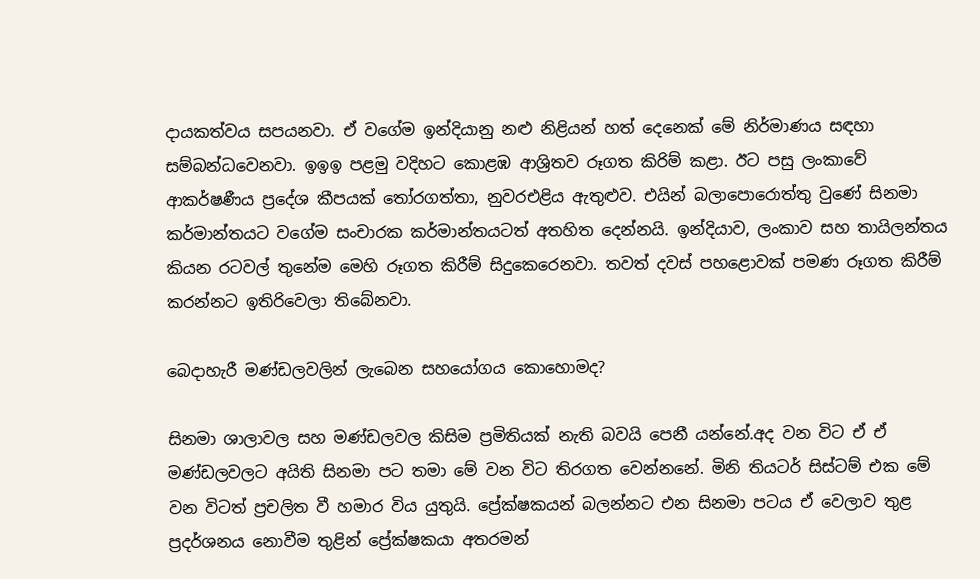දායකත්වය සපයනවා. ඒ වගේම ඉන්දියානු නළු නිළියන් හත් දෙනෙක් මේ නිර්මාණය සඳහා සම්බන්ධවෙනවා. ඉඉඉ පළමු වදිහට කොළඹ ආශ්‍රිතව රූගත කිරිම් කළා. ඊට පසු ලංකාවේ ආකර්ෂණීය ප්‍රදේශ කීපයක් තෝරගත්තා, නුවරඑළිය ඇතුළුව. එයින් බලාපොරොත්තු වුණේ සිනමා කර්මාන්තයට වගේම සංචාරක කර්මාන්තයටත් අතහිත දෙන්නයි. ඉන්දියාව, ලංකාව සහ තායිලන්තය කියන රටවල් තුනේම මෙහි රූගත කිරීම් සිදුකෙරෙනවා. තවත් දවස් පහළොවක් පමණ රූගත කිරීම් කරන්නට ඉතිරිවෙලා තිබේනවා.

බෙදාහැරී මණ්ඩලවලින් ලැබෙන සහයෝගය කොහොමද?

සිනමා ශාලාවල සහ මණ්ඩලවල කිසිම ප්‍රමිතියක් නැති බවයි පෙනී යන්නේ.අද වන විට ඒ ඒ මණ්ඩලවලට අයිති සිනමා පට තමා මේ වන විට තිරගත වෙන්නනේ. මිනි තියටර් සිස්ටම් එක මේ වන විටත් ප්‍රචලිත වී හමාර විය යුතුයි. ප්‍රේක්ෂකයන් බලන්නට එන සිනමා පටය ඒ වෙලාව තුළ ප්‍රදර්ශනය නොවීම තුළින් ප්‍රේක්ෂකයා අතරමන්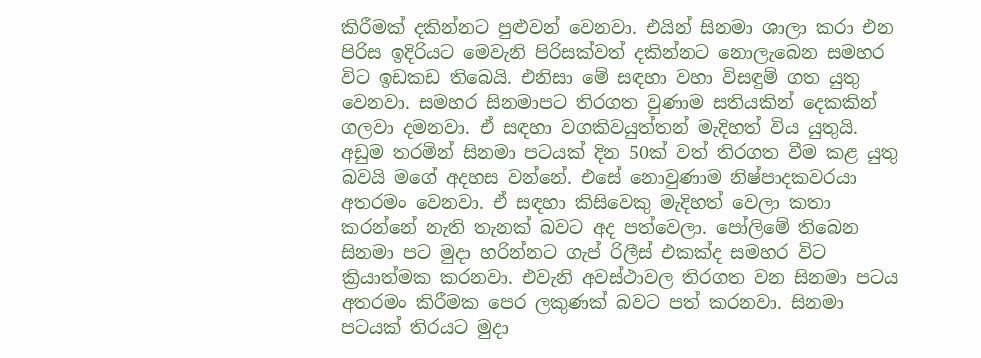කිරීමක් දකින්නට පුළුවන් වෙනවා. එයින් සිනමා ශාලා කරා එන පිරිස ඉදිරියට මෙවැනි පිරිසක්වත් දකින්නට නොලැබෙන සමහර විට ඉඩකඩ තිබෙයි. එනිසා මේ සඳහා වහා විසඳුම් ගත යුතු වෙනවා. සමහර සිනමාපට තිරගත වුණාම සතියකින් දෙකකින් ගලවා දමනවා. ඒ සඳහා වගකිවයුත්තන් මැදිහත් විය යුතුයි. අඩුම තරමින් සිනමා පටයක් දින 50ක් වත් තිරගත වීම කළ යුතු බවයි මගේ අදහස වන්නේ. එසේ නොවුණාම නිෂ්පාදකවරයා අතරමං වෙනවා. ඒ සඳහා කිසිවෙකු මැදිහත් වෙලා කතා කරන්නේ නැති තැනක් බවට අද පත්වෙලා. පෝලිමේ තිබෙන සිනමා පට මුදා හරින්නට ගැප් රිලීස් එකක්ද සමහර විට ක්‍රියාත්මක කරනවා. එවැනි අවස්ථාවල තිරගත වන සිනමා පටය අතරමං කිරීමක පෙර ලකුණක් බවට පත් කරනවා. සිනමා පටයක් තිරයට මුදා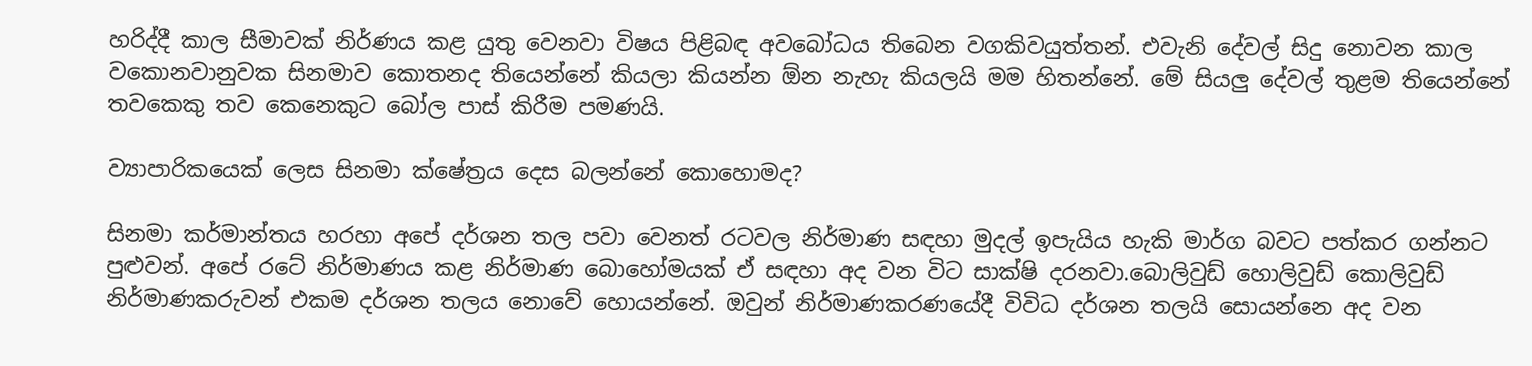හරිද්දී කාල සීමාවක් නිර්ණය කළ යුතු වෙනවා විෂය පිළිබඳ අවබෝධය තිබෙන වගකිවයුත්තන්. එවැනි දේවල් සිදු නොවන කාල වකොනවානුවක සිනමාව කොතනද තියෙන්නේ කියලා කියන්න ඕන නැහැ කියලයි මම හිතන්නේ. මේ සියලු දේවල් තුළම තියෙන්නේ තවකෙකු තව කෙනෙකුට බෝල පාස් කිරීම පමණයි.

ව්‍යාපාරිකයෙක් ලෙස සිනමා ක්ෂේත්‍රය දෙස බලන්නේ කොහොමද?

සිනමා කර්මාන්තය හරහා අපේ දර්ශන තල පවා වෙනත් රටවල නිර්මාණ සඳහා මුදල් ඉපැයිය හැකි මාර්ග බවට පත්කර ගන්නට පුළුවන්. අපේ රටේ නිර්මාණය කළ නිර්මාණ බොහෝමයක් ඒ සඳහා අද වන විට සාක්ෂි දරනවා.බොලිවුඩ් හොලිවුඩ් කොලිවුඩ් නිර්මාණකරුවන් එකම දර්ශන තලය නොවේ හොයන්නේ. ඔවුන් නිර්මාණකරණයේදී විවිධ දර්ශන තලයි සොයන්නෙ අද වන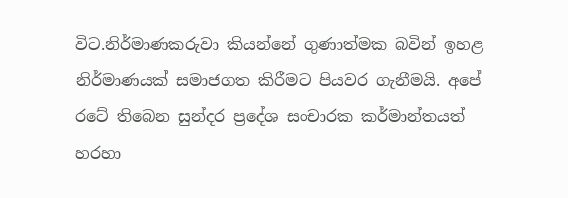විට.නිර්මාණකරුවා කියන්නේ ගුණාත්මක බවින් ඉහළ නිර්මාණයක් සමාජගත කිරීමට පියවර ගැනීමයි. අපේ රටේ තිබෙන සුන්දර ප්‍රදේශ සංචාරක කර්මාන්තයත් හරහා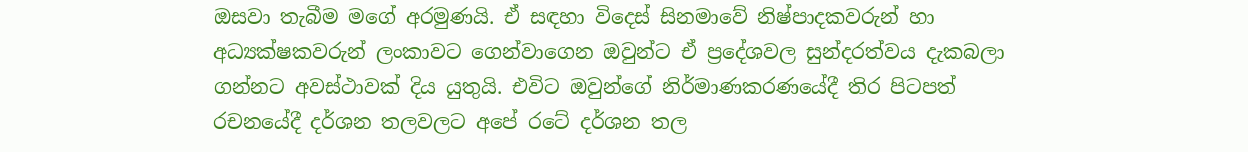ඔසවා තැබීම මගේ අරමුණයි. ඒ සඳහා විදෙස් සිනමාවේ නිෂ්පාදකවරුන් හා අධ්‍යක්ෂකවරුන් ලංකාවට ගෙන්වාගෙන ඔවුන්ට ඒ ප්‍රදේශවල සුන්දරත්වය දැකබලා ගන්නට අවස්ථාවක් දිය යුතුයි. එවිට ඔවුන්ගේ නිර්මාණකරණයේදී තිර පිටපත් රචනයේදී දර්ශන තලවලට අපේ රටේ දර්ශන තල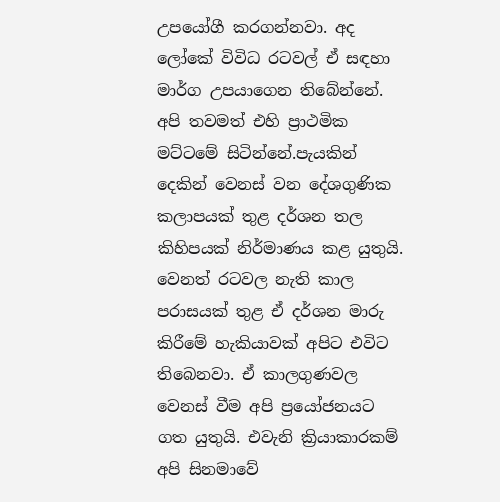උපයෝගී කරගන්නවා. අද ලෝකේ විවිධ රටවල් ඒ සඳහා මාර්ග උපයාගෙන තිබේන්නේ. අපි තවමත් එහි ප්‍රාථමික මට්ටමේ සිටින්නේ.පැයකින් දෙකින් වෙනස් වන දේශගුණික කලාපයක් තුළ දර්ශන තල කිහිපයක් නිර්මාණය කළ යුතුයි. වෙනත් රටවල නැති කාල පරාසයක් තුළ ඒ දර්ශන මාරු කිරීමේ හැකියාවක් අපිට එවිට තිබෙනවා. ඒ කාලගුණවල වෙනස් වීම අපි ප්‍රයෝජනයට ගත යුතුයි. එවැනි ක්‍රියාකාරකම් අපි සිනමාවේ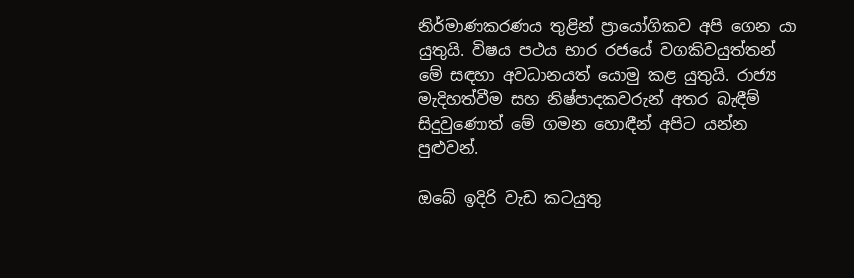නිර්මාණකරණය තුළින් ප්‍රායෝගිකව අපි ගෙන යා යුතුයි. විෂය පථය භාර රජයේ වගකිවයුත්තන් මේ සඳහා අවධානයත් යොමු කළ යුතුයි. රාජ්‍ය මැදිහත්වීම සහ නිෂ්පාදකවරුන් අතර බැඳීම් සිදුවුණොත් මේ ගමන හොඳීන් අපිට යන්න පුළුවන්.

ඔබේ ඉදිරි වැඩ කටයුතු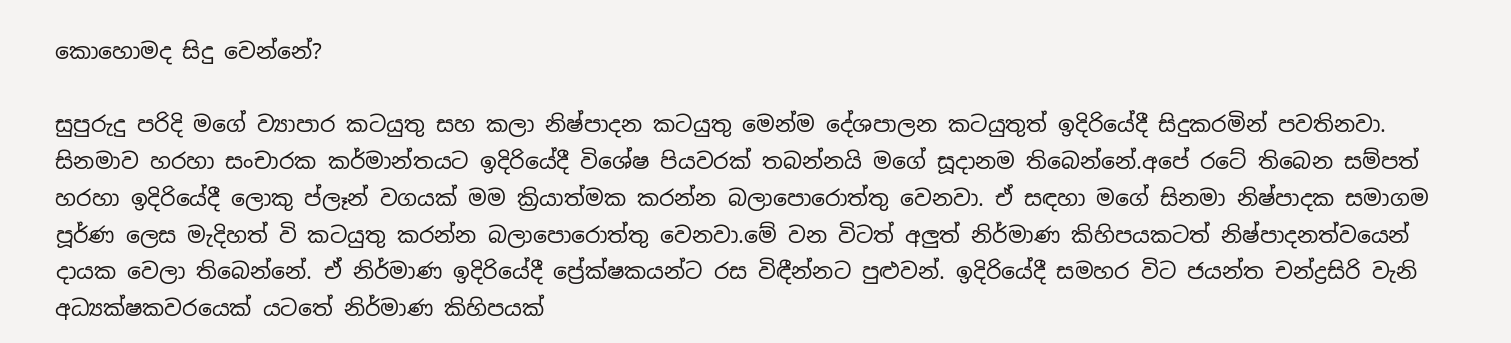කොහොමද සිදු වෙන්නේ?

සුපුරුදු පරිදි මගේ ව්‍යාපාර කටයුතු සහ කලා නිෂ්පාදන කටයුතු මෙන්ම දේශපාලන කටයුතුත් ඉදිරියේදී සිදුකරමින් පවතිනවා. සිනමාව හරහා සංචාරක කර්මාන්තයට ඉදිරියේදී විශේෂ පියවරක් තබන්නයි මගේ සූදානම තිබෙන්නේ.අපේ රටේ තිබෙන සම්පත් හරහා ඉදිරියේදී ලොකු ප්ලෑන් වගයක් මම ක්‍රියාත්මක කරන්න බලාපොරොත්තු වෙනවා. ඒ සඳහා මගේ සිනමා නිෂ්පාදක සමාගම පූර්ණ ලෙස මැදිහත් වි කටයුතු කරන්න බලාපොරොත්තු වෙනවා.මේ වන විටත් අලුත් නිර්මාණ කිහිපයකටත් නිෂ්පාදනත්වයෙන් දායක වෙලා තිබෙන්නේ. ඒ නිර්මාණ ඉදිරියේදී ප්‍රේක්ෂකයන්ට රස විඳීන්නට පුළුවන්. ඉදිරියේදී සමහර විට ජයන්ත චන්ද්‍රසිරි වැනි අධ්‍යක්ෂකවරයෙක් යටතේ නිර්මාණ කිහිපයක්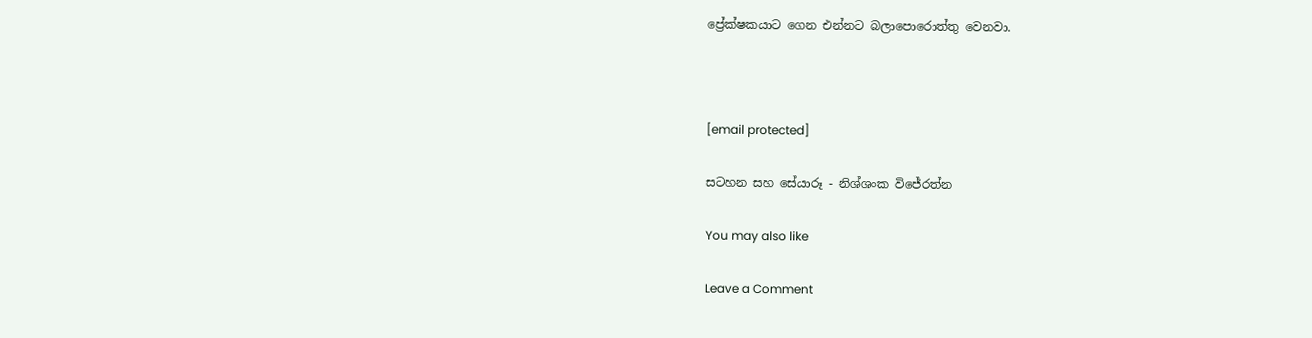ප්‍රේක්ෂකයාට ගෙන එන්නට බලාපොරොත්තු වෙනවා.



[email protected]

සටහන සහ සේයාරූ - නිශ්ශංක විජේරත්න

You may also like

Leave a Comment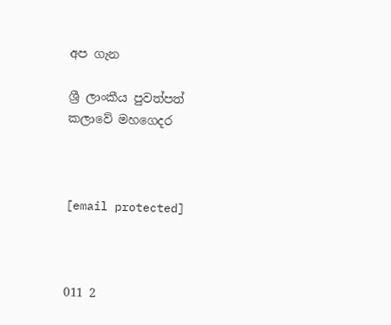අප ගැන

ශ්‍රී ලාංකීය පුවත්පත් කලාවේ මහගෙදර



[email protected]



011 2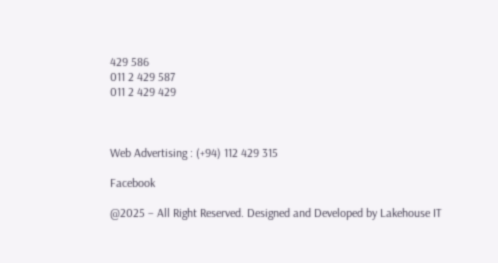429 586
011 2 429 587
011 2 429 429



Web Advertising : (+94) 112 429 315

Facebook

@2025 – All Right Reserved. Designed and Developed by Lakehouse IT